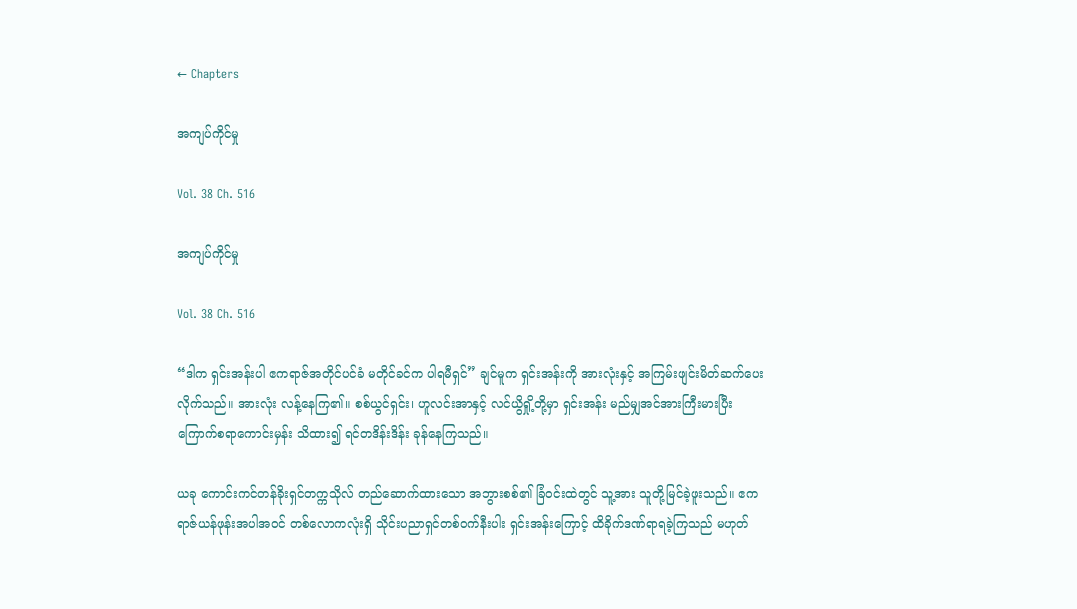← Chapters

အကျပ်ကိုင်မှု

Vol. 38 Ch. 516

အကျပ်ကိုင်မှု

Vol. 38 Ch. 516

“ဒါက ရှင်းအန်းပါ ဧကရာဇ်အတိုင်ပင်ခံ မတိုင်ခင်က ပါရမီရှင်” ချင်မူက ရှင်းအန်းကို အားလုံးနှင့် အကြမ်းဖျင်းမိတ်ဆက်ပေးလိုက်သည်။ အားလုံး လန့်နေကြ၏။ စစ်ယွင်ရှင်း၊ ဟူလင်းအာနှင့် လင်ယွိရှို့တို့မှာ ရှင်းအန်း မည်မျှအင်အားကြီးမားပြီး ကြောက်စရာကောင်းမှန်း သိထား၍ ရင်တဒိန်းဒိန်း ခုန်နေကြသည်။

ယခု ကောင်းကင်တန်ခိုးရှင်တက္ကသိုလ် တည်ဆောက်ထားသော အဘွားစစ်၏ ခြံဝင်းထဲတွင် သူ့အား သူတို့မြင်ခဲ့ဖူးသည်။ ဧကရာဇ်ယန်ဖုန်းအပါအဝင် တစ်လောကလုံးရှိ သိုင်းပညာရှင်တစ်ဝက်နီးပါး ရှင်းအန်းကြောင့် ထိခိုက်ဒဏ်ရာရခဲ့ကြသည် မဟုတ်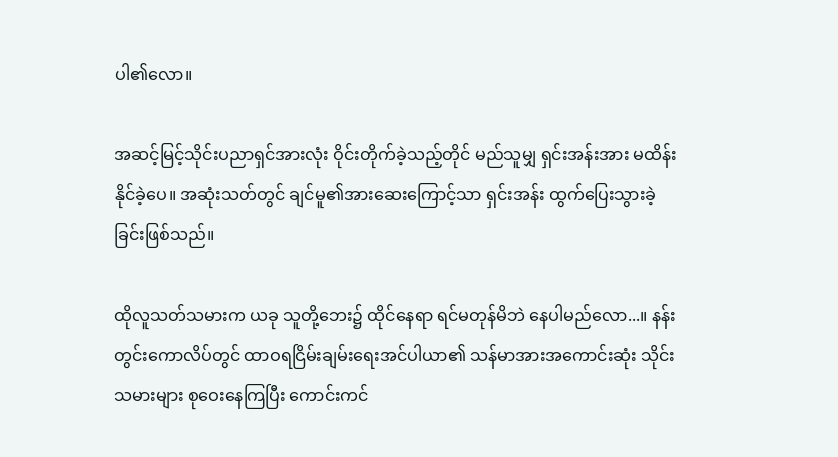ပါ၏လော။

အဆင့်မြင့်သိုင်းပညာရှင်အားလုံး ဝိုင်းတိုက်ခဲ့သည့်တိုင် မည်သူမျှ ရှင်းအန်းအား မထိန်းနိုင်ခဲ့ပေ။ အဆုံးသတ်တွင် ချင်မူ၏အားဆေးကြောင့်သာ ရှင်းအန်း ထွက်ပြေးသွားခဲ့ခြင်းဖြစ်သည်။

ထိုလူသတ်သမားက ယခု သူတို့ဘေး၌ ထိုင်နေရာ ရင်မတုန်မိဘဲ‌ နေပါမည်လော...။ နန်းတွင်းကောလိပ်တွင် ထာဝရငြိမ်းချမ်းရေးအင်ပါယာ၏ သန်မာအားအကောင်းဆုံး သိုင်းသမားများ စုဝေးနေကြပြီး ကောင်းကင်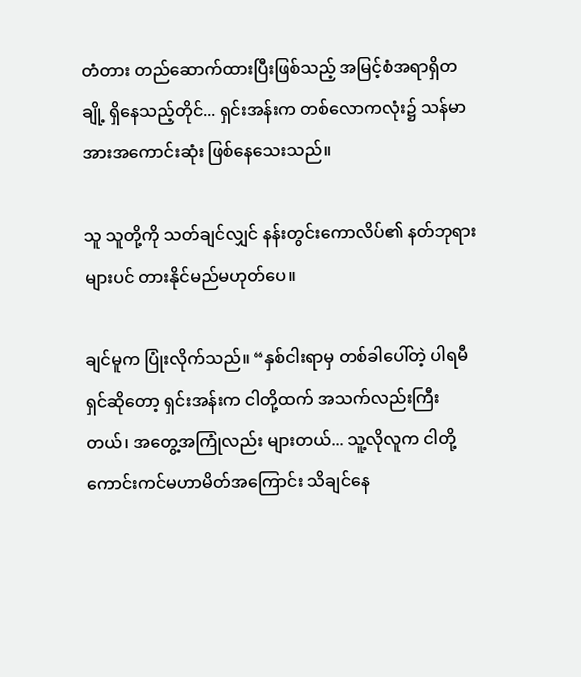တံတား တည်ဆောက်ထားပြီးဖြစ်သည့် အမြင့်စံအရာရှိတချို့ ရှိနေသည့်တိုင်... ရှင်းအန်းက တစ်လောကလုံး၌ သန်မာအားအကောင်းဆုံး ဖြစ်နေသေးသည်။

သူ သူတို့ကို သတ်ချင်လျှင် နန်းတွင်းကောလိပ်၏ နတ်ဘုရားများပင် တားနိုင်မည်မဟုတ်ပေ။

ချင်မူက ပြုံးလိုက်သည်။ “နှစ်ငါးရာမှ တစ်ခါပေါ်တဲ့ ပါရမီရှင်ဆိုတော့ ရှင်းအန်းက ငါတို့ထက် အသက်လည်းကြီးတယ်၊ အတွေ့အကြုံလည်း များတယ်... သူ့လိုလူက ငါတို့ ကောင်းကင်မဟာမိတ်အကြောင်း သိချင်နေ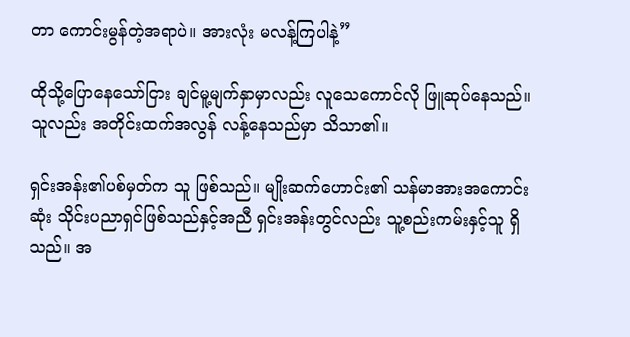တာ ကောင်းမွန်တဲ့အရာပဲ။ အားလုံး မလန့်ကြပါနဲ့”

ထိုသို့ပြောနေသော်ငြား ချင်မူ့မျက်နှာမှာလည်း လူသေကောင်လို ဖြူဆုပ်နေသည်။ သူလည်း အတိုင်းထက်အလွန် လန့်နေသည်မှာ သိသာ၏။

ရှင်းအန်း၏ပစ်မှတ်က သူ ဖြစ်သည်။ မျိုးဆက်ဟောင်း၏ သန်မာအားအကောင်းဆုံး သိုင်းပညာရှင်ဖြစ်သည်နှင့်အညီ ရှင်းအန်းတွင်လည်း သူ့စည်းကမ်းနှင့်သူ ရှိသည်။ အ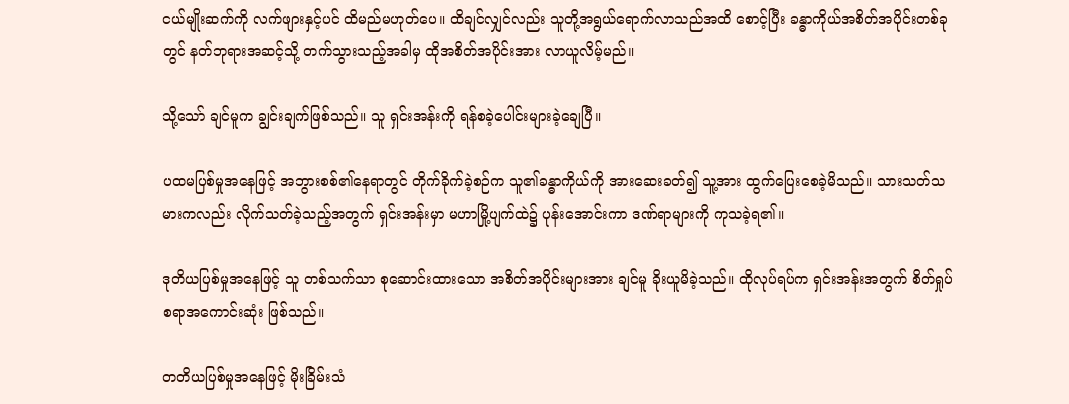ငယ်မျိုးဆက်ကို လက်ဖျားနှင့်ပင် ထိမည်မဟုတ်ပေ။ ထိချင်လျှင်လည်း သူတို့အရွယ်ရောက်လာသည်အထိ စောင့်ပြီး ခန္ဓာကိုယ်အစိတ်အပိုင်းတစ်ခုတွင် နတ်ဘုရားအဆင့်သို့ တက်သွားသည့်အခါမှ ထိုအစိတ်အပိုင်းအား လာယူလိမ့်မည်။

သို့သော် ချင်မူက ချွင်းချက်ဖြစ်သည်။ သူ ရှင်းအန်းကို ရန်စခဲ့ပေါင်းများခဲ့ချေပြီ။

ပထမပြစ်မှုအနေဖြင့် အဘွားစစ်၏နေရာတွင် တိုက်ခိုက်ခဲ့စဉ်က သူ၏ခန္ဓာကိုယ်ကို အားဆေးခတ်၍ သူ့အား ထွက်ပြေးစေခဲ့မိသည်။ သားသတ်သမားကလည်း လိုက်သတ်ခဲ့သည့်အတွက် ရှင်းအန်းမှာ မဟာမြို့ပျက်ထဲ၌ ပုန်းအောင်းကာ ဒဏ်ရာများကို ကုသခဲ့ရ၏။

ဒုတိယပြစ်မှုအနေဖြင့် သူ တစ်သက်သာ စုဆောင်းထားသော အစိတ်အပိုင်းများအား ချင်မူ ခိုးယူမိခဲ့သည်။ ထိုလုပ်ရပ်က ရှင်းအန်းအတွက် စိတ်ရှုပ်စရာအကောင်းဆုံး ဖြစ်သည်။

တတိယပြစ်မှုအနေဖြင့် မိုးခြိမ်းသံ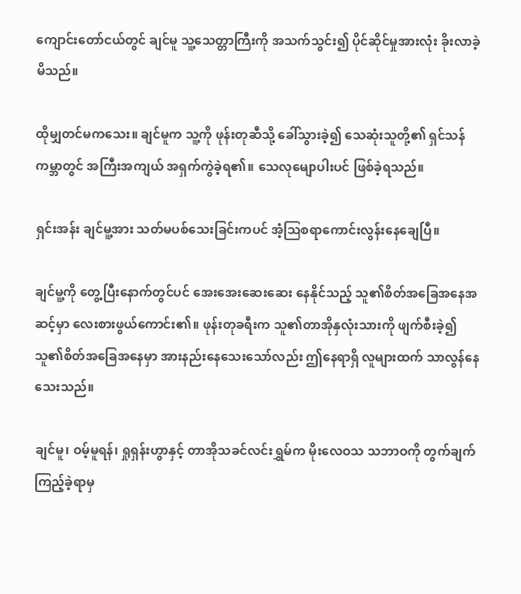ကျောင်းတော်ငယ်တွင် ချင်မူ သူ့သေတ္တာကြီးကို အသက်သွင်း၍ ပိုင်ဆိုင်မှုအားလုံး ခိုးလာခဲ့မိသည်။

ထိုမျှတင်မကသေး။ ချင်မူက သူ့ကို ဖုန်းတုဆီသို့ ခေါ်သွားခဲ့၍ သေဆုံးသူတို့၏ ရှင်သန်ကမ္ဘာတွင် အကြီးအကျယ် အရှက်ကွဲခဲ့ရ၏။ သေလုမျောပါးပင် ဖြစ်ခဲ့ရသည်။

ရှင်းအန်း ချင်မူ့အား သတ်မပစ်သေးခြင်းကပင် အံ့ဩစရာကောင်းလွန်းနေချေပြီ။

ချင်မူ့ကို တွေ့ပြီးနောက်တွင်ပင် အေးအေးဆေးဆေး နေနိုင်သည့် သူ၏စိတ်အခြေအနေအဆင့်မှာ လေးစားဖွယ်ကောင်း၏။ ဖုန်းတုခရီးက သူ၏တာအိုနှလုံးသားကို ဖျက်စီးခဲ့၍ သူ၏စိတ်အခြေအနေမှာ အားနည်းနေသေးသော်လည်း ဤနေရာရှိ လူများထက် သာလွန်နေသေးသည်။

ချင်မူ၊ ဝမ့်မူရန်၊ ရှုရှန်းဟွာနှင့် တာအိုသခင်လင်းရွှမ်က မိုးလေဝသ သဘာဝကို တွက်ချက်ကြည့်ခဲ့ရာမှ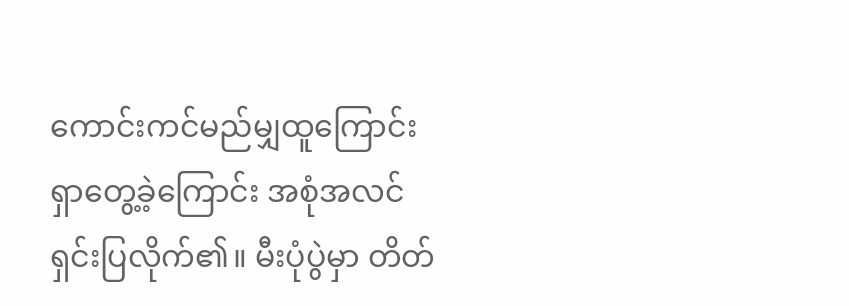ကောင်းကင်မည်မျှထူကြောင်း ရှာတွေ့ခဲ့ကြောင်း အစုံအလင် ရှင်းပြလိုက်၏။ မီးပုံပွဲမှာ တိတ်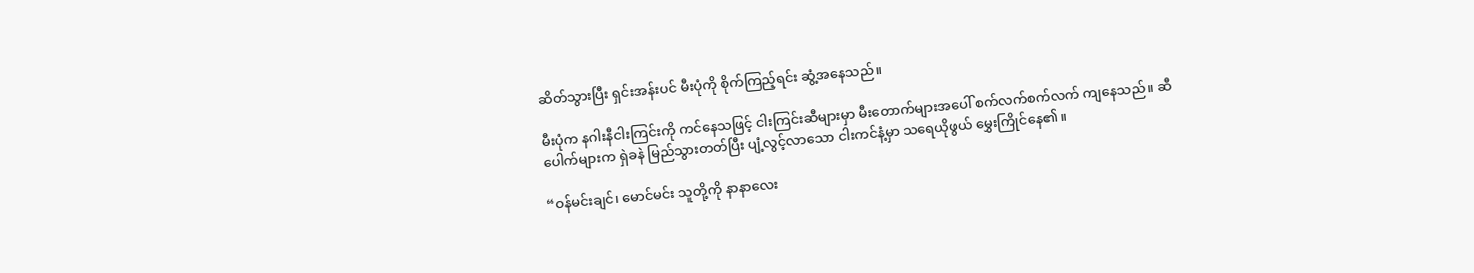ဆိတ်သွားပြီး ရှင်းအန်းပင် မီးပုံကို စိုက်ကြည့်ရင်း ဆွံ့အနေသည်။

မီးပုံက နဂါးနီငါးကြင်းကို ကင်နေသဖြင့် ငါးကြင်းဆီများမှာ မီးတောက်များအပေါ် စက်လက်စက်လက် ကျနေသည်။ ဆီပေါက်များက ရှဲခနဲ မြည်သွားတတ်ပြီး ပျံ့လွင့်လာသော ငါးကင်နံ့မှာ သရေယိုဖွယ် မွှေးကြိုင်နေ၏။

“ဝန်မင်းချင်၊ မောင်မင်း သူတို့ကို နာနာလေး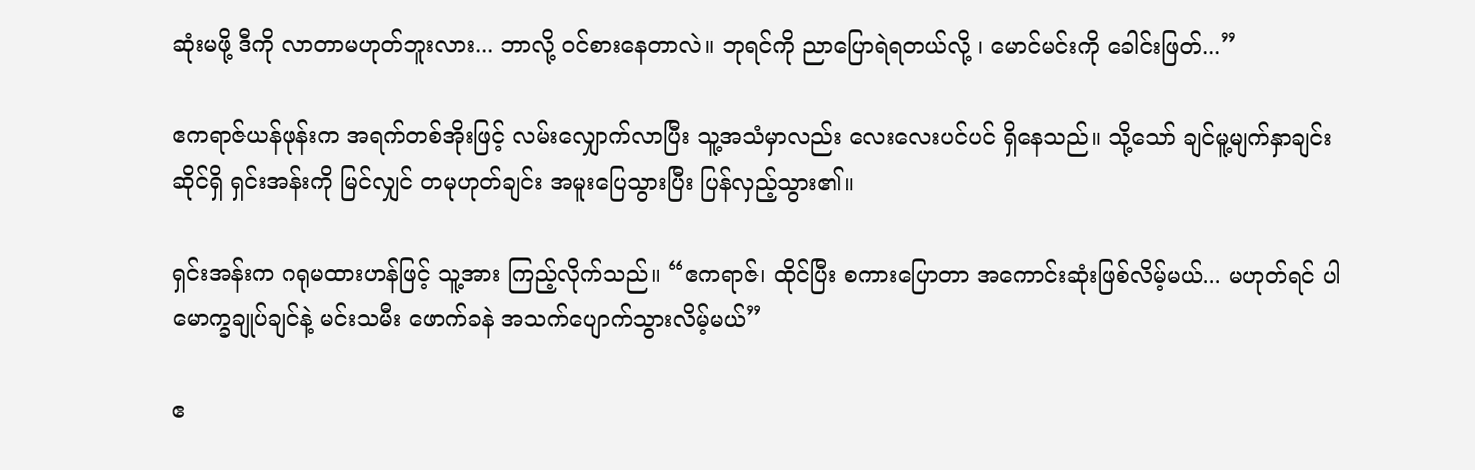ဆုံးမဖို့ ဒီကို လာတာမဟုတ်ဘူးလား... ဘာလို့ ဝင်စားနေတာလဲ။ ဘုရင်ကို ညာပြောရဲရတယ်လို့ ၊ မောင်မင်းကို ခေါင်းဖြတ်...”

ဧကရာဇ်ယန်ဖုန်းက အရက်တစ်အိုးဖြင့် လမ်းလျှောက်လာပြီး သူ့အသံမှာလည်း လေးလေးပင်ပင် ရှိနေသည်။ သို့သော် ချင်မူ့မျက်နှာချင်းဆိုင်ရှိ ရှင်းအန်းကို မြင်လျှင် တမုဟုတ်ချင်း အမူးပြေသွားပြီး ပြန်လှည့်သွား၏။

ရှင်းအန်းက ဂရုမထားဟန်ဖြင့် သူ့အား ကြည့်လိုက်သည်။ “ဧကရာဇ်၊ ထိုင်ပြီး စကားပြောတာ အ‌ကောင်းဆုံးဖြစ်လိမ့်မယ်... မဟုတ်ရင် ပါမောက္ခချုပ်ချင်နဲ့ မင်းသမီး ဖောက်ခနဲ အသက်ပျောက်သွားလိမ့်မယ်”

ဧ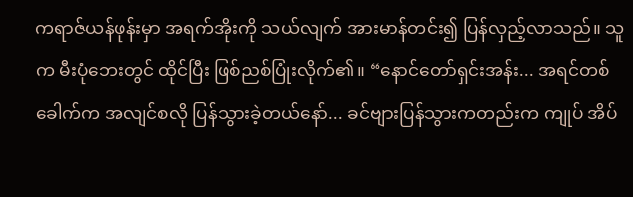ကရာဇ်ယန်ဖုန်းမှာ အရက်အိုးကို သယ်လျက် အားမာန်တင်း၍ ပြန်လှည့်လာသည်။ သူက မီးပုံဘေးတွင် ထိုင်ပြီး ဖြစ်ညစ်ပြုံးလိုက်၏။ “နောင်တော်ရှင်းအန်း... အရင်တစ်ခေါက်က အလျင်စလို ပြန်သွားခဲ့တယ်နော်... ခင်ဗျားပြန်သွားကတည်းက ကျုပ် အိပ်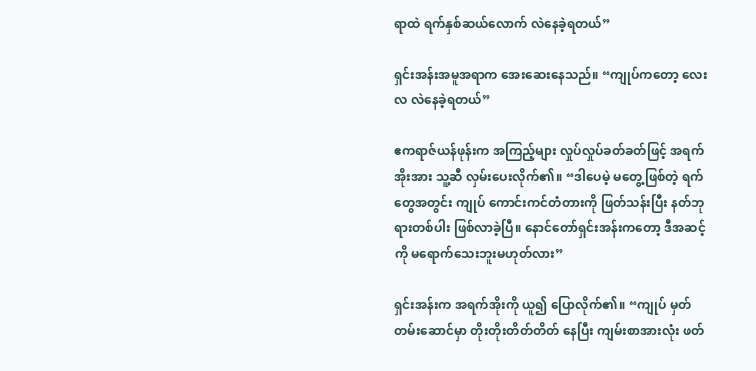ရာထဲ ရက်နှစ်ဆယ်လောက် လဲနေခဲ့ရတယ်”

ရှင်းအန်းအမူအရာက အေးဆေးနေသည်။ “ကျုပ်ကတော့ လေးလ လဲနေခဲ့ရတယ်”

ဧကရာဇ်ယန်ဖုန်းက အကြည့်များ လှုပ်လှုပ်ခတ်ခတ်ဖြင့် အရက်အိုးအား သူ့ဆီ လှမ်းပေးလိုက်၏။ “ဒါပေမဲ့ မတွေ့ဖြစ်တဲ့ ရက်တွေအတွင်း ကျုပ် ကောင်းကင်တံတားကို ဖြတ်သန်းပြီး နတ်ဘုရားတစ်ပါး ဖြစ်လာခဲ့ပြီ။ နောင်တော်ရှင်းအန်းကတော့ ဒီအဆင့်ကို မရောက်သေးဘူးမဟုတ်လား”

ရှင်းအန်းက အရက်အိုးကို ယူ၍ ပြောလိုက်၏။ “ကျုပ် မှတ်တမ်းဆောင်မှာ တိုးတိုးတိတ်တိတ် နေပြီး ကျမ်းစာအားလုံး ဖတ်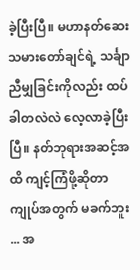ခဲ့ပြီးပြီ။ မဟာနတ်ဆေးသမားတော်ချင်ရဲ့ သင်္ချာညီမျှခြင်းကိုလည်း ထပ်ခါတလဲလဲ လေ့လာခဲ့ပြီးပြီ။ နတ်ဘုရားအဆင့်အထိ ကျင့်ကြံဖို့ဆိုတာ ကျုပ်အတွက် မခက်ဘူး ... အ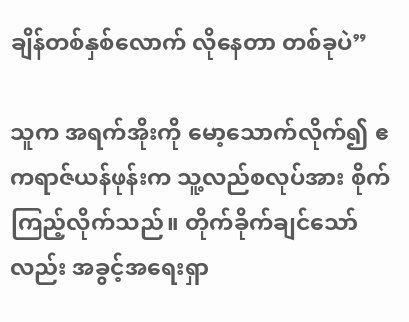ချိန်တစ်နှစ်လောက် လိုနေတာ တစ်ခုပဲ”

သူက အရက်အိုးကို မော့သောက်လိုက်၍ ဧကရာဇ်ယန်ဖုန်းက သူ့လည်စလုပ်အား စိုက်ကြည့်လိုက်သည်။ တိုက်ခိုက်ချင်သော်လည်း အခွင့်အရေးရှာ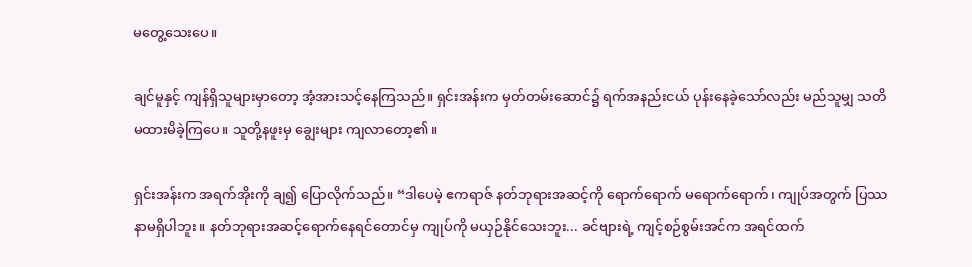မတွေ့သေးပေ။

ချင်မူနှင့် ကျန်ရှိသူများမှာတော့ အံ့အားသင့်နေကြသည်။ ရှင်းအန်းက မှတ်တမ်းဆောင်၌ ရက်အနည်းငယ် ပုန်းနေခဲ့သော်လည်း မည်သူမျှ သတိမထားမိခဲ့ကြပေ။ သူတို့နဖူးမှ ချွေးများ ကျလာတော့၏။

ရှင်းအန်းက အရက်အိုးကို ချ၍ ပြောလိုက်သည်။ “ဒါပေမဲ့ ဧကရာဇ် နတ်ဘုရားအဆင့်ကို ရောက်ရောက် မရောက်ရောက်၊ ကျုပ်အတွက် ပြဿနာမရှိပါဘူး။ နတ်ဘုရားအဆင့်ရောက်နေရင်‌တောင်မှ ကျုပ်ကို မယှဉ်နိုင်သေးဘူး... ခင်ဗျားရဲ့ ကျင့်စဉ်စွမ်းအင်က အရင်ထက်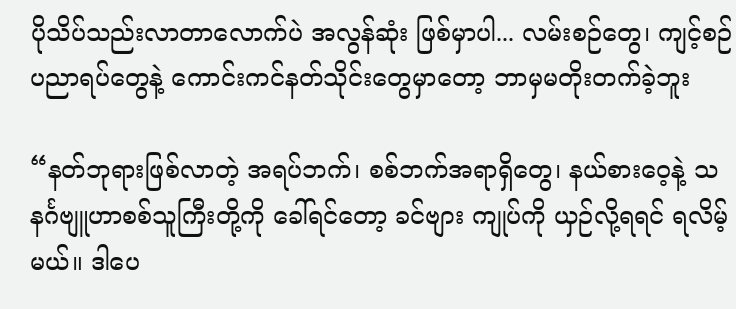ပိုသိပ်သည်းလာတာလောက်ပဲ အလွန်ဆုံး ဖြစ်မှာပါ... လမ်းစဉ်တွေ၊ ကျင့်စဉ်ပညာရပ်တွေနဲ့ ကောင်းကင်နတ်သိုင်းတွေမှာတော့ ဘာမှမတိုးတက်ခဲ့ဘူး

“နတ်ဘုရားဖြစ်လာတဲ့ အရပ်ဘက်၊ စစ်ဘက်အရာရှိတွေ၊ နယ်စားဝေ့နဲ့ သနင်္ဂဗျူဟာစစ်သူကြီးတို့ကို ခေါ်ရင်တော့ ခင်ဗျား ကျုပ်ကို ယှဉ်လို့ရရင် ရလိမ့်မယ်။ ဒါပေ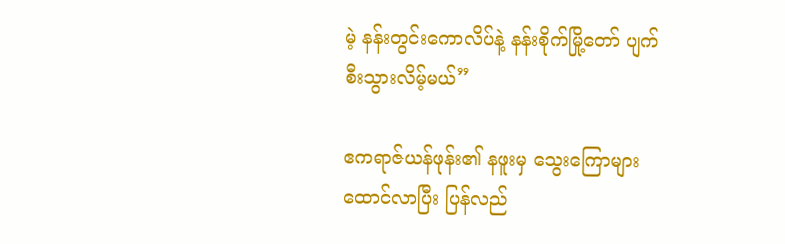မဲ့ နန်းတွင်းကောလိပ်နဲ့ နန်းစိုက်မြို့တော် ပျက်စီးသွားလိမ့်မယ်”

ဧကရာဇ်ယန်ဖုန်း၏ နဖူးမှ သွေးကြောများ ထောင်လာပြီး ပြန်လည်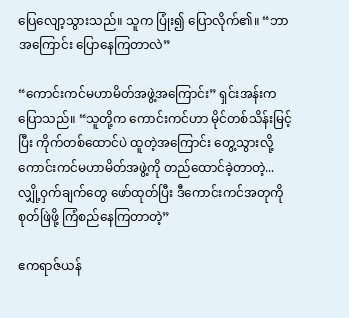ပြေလျော့သွားသည်။ သူက ပြုံး၍ ပြောလိုက်၏။ “ဘာအကြောင်း ပြောနေကြတာလဲ”

“ကောင်းကင်မဟာမိတ်အဖွဲ့အကြောင်း” ရှင်းအန်းက ပြောသည်။ “သူတို့က ကောင်းကင်ဟာ မိုင်တစ်သိန်းမြင့်ပြီး ကိုက်တစ်ထောင်ပဲ ထူတဲ့အကြောင်း တွေ့သွားလို့ ကောင်းကင်မဟာမိတ်အဖွဲ့ကို တည်ထောင်ခဲ့တာတဲ့... လျှို့ဝှက်ချက်တွေ ဖော်ထုတ်ပြီး ဒီကောင်းကင်အတုကို စုတ်ဖြဲဖို့ ကြံစည်နေကြတာတဲ့”

ဧကရာဇ်ယန်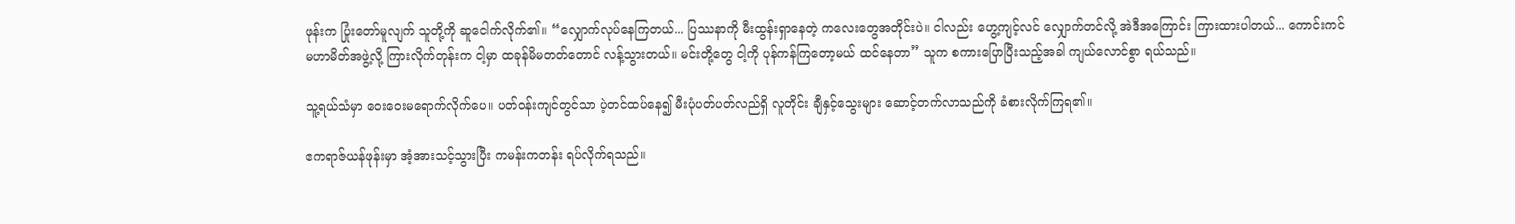ဖုန်းက ပြုံးတော်မူလျက် သူတို့ကို ဆူငေါက်လိုက်၏။ “လျှောက်လုပ်နေကြတယ်... ပြဿနာကို မီးထွန်းရှာနေတဲ့ ကလေးတွေအတိုင်းပဲ။ ငါလည်း ဟွေ့ကျင့်လင် လျှောက်တင်လို့ အဲဒီအကြောင်း ကြားထားပါတယ်... ကောင်းကင်မဟာမိတ်အဖွဲ့လို့ ကြားလိုက်တုန်းက ငါ့မှာ ထခုန်မိမတတ်တောင် လန့်သွားတယ်။ မင်းတို့တွေ ငါ့ကို ပုန်ကန်ကြ‌တော့မယ် ထင်နေတာ” သူက စကားပြောပြီးသည့်အခါ ကျယ်လောင်စွာ ရယ်သည်။

သူ့ရယ်သံမှာ ဝေးဝေးမရောက်လိုက်ပေ။ ပတ်ဝန်းကျင်တွင်သာ ပဲ့တင်ထပ်နေ၍ မီးပုံပတ်ပတ်လည်ရှိ လူတိုင်း ချီနှင့်သွေးများ ဆောင့်တက်လာသည်ကို ခံစားလိုက်ကြရ၏။

ဧကရာဇ်ယန်ဖုန်းမှာ အံ့အားသင့်သွားပြီး ကမန်းကတန်း ရပ်လိုက်ရသည်။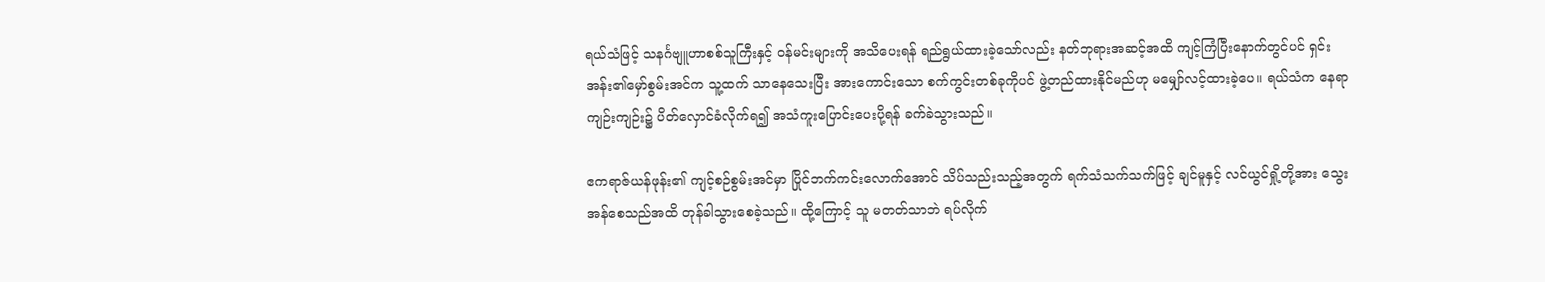ရယ်သံဖြင့် သနင်္ဂဗျူဟာစစ်သူကြီးနှင့် ဝန်မင်းများကို အသိပေးရန် ရည်ရွယ်ထားခဲ့သော်လည်း နတ်ဘုရားအဆင့်အထိ ကျင့်ကြံပြီးနောက်တွင်ပင် ရှင်းအန်း၏မှော်စွမ်းအင်က သူ့ထက် သာနေသေးပြီး အားကောင်းသော စက်ကွင်းတစ်ခုကိုပင် ဖွဲ့တည်ထားနိုင်မည်ဟု မမျှော်လင့်ထားခဲ့ပေ။ ရယ်သံက နေရာကျဉ်းကျဉ်း၌ ပိတ်လှောင်ခံလိုက်ရ၍ အသံကူးပြောင်းပေးပို့ရန် ခက်ခဲသွားသည်။

ဧကရာဇ်ယန်ဖုန်း၏ ကျင့်စဉ်စွမ်းအင်မှာ ပြိုင်ဘက်ကင်းလောက်အောင် သိပ်သည်းသည့်အတွက် ရက်သံသက်သက်ဖြင့် ချင်မူနှင့် လင်ယွင်ရှို့တို့အား သွေးအန်စေသည်အထိ တုန်ခါသွားစေခဲ့သည်။ ထို့ကြောင့် သူ မတတ်သာဘဲ ရပ်လိုက်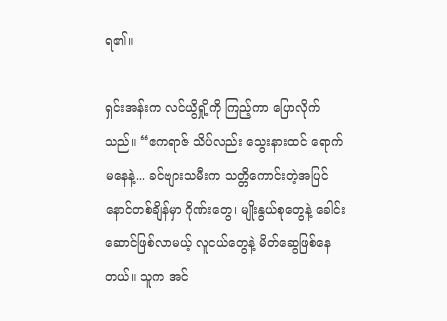ရ၏။

ရှင်းအန်းက လင်ယွိရှို့ကို ကြည့်ကာ ပြောလိုက်သည်။ “ဧကရာဇ် သိပ်လည်း သွေးနားထင် ရောက်မနေနဲ့... ခင်ဗျားသမီးက သတ္တိကောင်းတဲ့အပြင် နောင်တစ်ချိန်မှာ ဂိုဏ်းတွေ၊ မျိုးနွယ်စုတွေနဲ့ ခေါင်းဆောင်ဖြစ်လာမယ့် လူငယ်တွေနဲ့ မိတ်ဆွေဖြစ်နေတယ်။ သူက အင်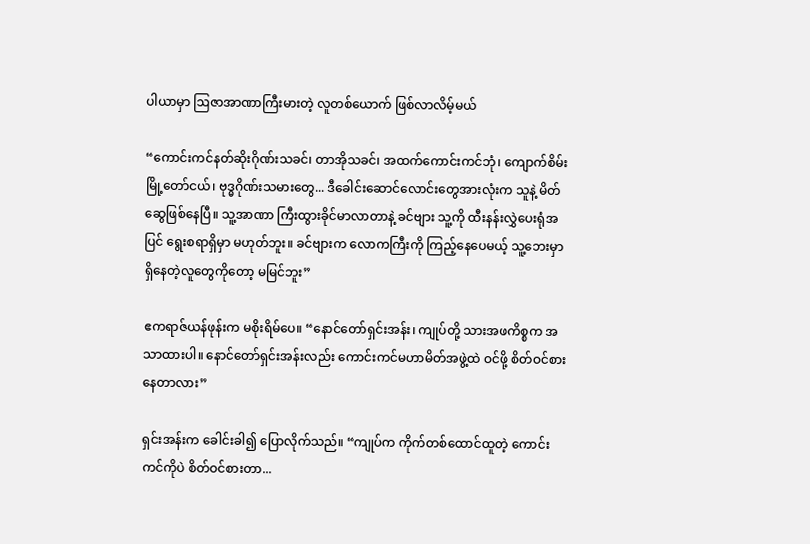ပါယာမှာ ဩဇာအာဏာကြီးမားတဲ့ လူတစ်ယောက် ဖြစ်လာလိမ့်မယ်

“ကောင်းကင်နတ်ဆိုးဂိုဏ်းသခင်၊ တာအိုသခင်၊ အထက်ကောင်းကင်ဘုံ၊ ကျောက်စိမ်းမြို့တော်ငယ်၊ ဗုဒ္ဓဂိုဏ်းသမားတွေ... ဒီခေါင်းဆောင်လောင်းတွေအားလုံးက သူနဲ့ မိတ်ဆွေဖြစ်နေပြီ။ သူ့အာဏာ ကြီးထွားခိုင်မာလာတာနဲ့ ခင်ဗျား သူ့ကို ထီးနန်းလွှဲပေးရုံအပြင် ရွေးစရာရှိမှာ မဟုတ်ဘူး။ ခင်ဗျားက လောကကြီးကို ကြည့်နေပေမယ့် သူ့ဘေးမှာ ရှိနေတဲ့လူတွေကိုတော့ မမြင်ဘူး”

ဧကရာဇ်ယန်ဖုန်းက မစိုးရိမ်ပေ။ “နောင်တော်ရှင်းအန်း၊ ကျုပ်တို့ သားအဖကိစ္စက အသာထားပါ။ နောင်တော်ရှင်းအန်းလည်း ကောင်းကင်မဟာမိတ်အဖွဲ့ထဲ ဝင်ဖို့ စိတ်ဝင်စားနေတာလား”

ရှင်းအန်းက ခေါင်းခါ၍ ပြောလိုက်သည်။ “ကျုပ်က ကိုက်တစ်ထောင်ထူတဲ့ ကောင်းကင်ကိုပဲ စိတ်ဝင်စားတာ...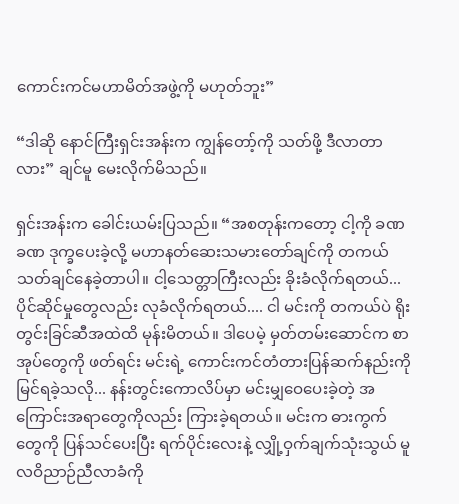ကောင်းကင်မဟာမိတ်အဖွဲ့ကို မဟုတ်ဘူး”

“ဒါဆို နောင်ကြီးရှင်းအန်းက ကျွန်တော့်ကို သတ်ဖို့ ဒီလာတာလား” ချင်မူ မေးလိုက်မိသည်။

ရှင်းအန်းက ခေါင်းယမ်းပြသည်။ “အစတုန်းကတော့ ငါ့ကို ခဏခဏ ဒုက္ခပေးခဲ့လို့ မဟာနတ်ဆေးသမားတော်ချင်ကို တကယ် သတ်ချင်နေခဲ့တာပါ။ ငါ့သေတ္တာကြီးလည်း ခိုးခံလိုက်ရတယ်... ပိုင်ဆိုင်မှုတွေလည်း လုခံလိုက်ရတယ်.... ငါ မင်းကို တကယ်ပဲ ရိုးတွင်းခြင်ဆီအထဲထိ မုန်းမိတယ်။ ဒါပေမဲ့ မှတ်တမ်းဆောင်က စာအုပ်တွေကို ဖတ်ရင်း မင်းရဲ့ ကောင်းကင်တံတားပြန်ဆက်နည်းကို မြင်ရခဲ့သလို... နန်းတွင်းကောလိပ်မှာ မင်းမျှဝေပေးခဲ့တဲ့ အကြောင်းအရာတွေကိုလည်း ကြားခဲ့ရတယ်။ မင်းက ဓားကွက်တွေကို ပြန်သင်ပေးပြီး ရက်ပိုင်းလေးနဲ့ လျှို့ဝှက်ချက်သုံးသွယ် မူလဝိညာဉ်ညီလာခံကို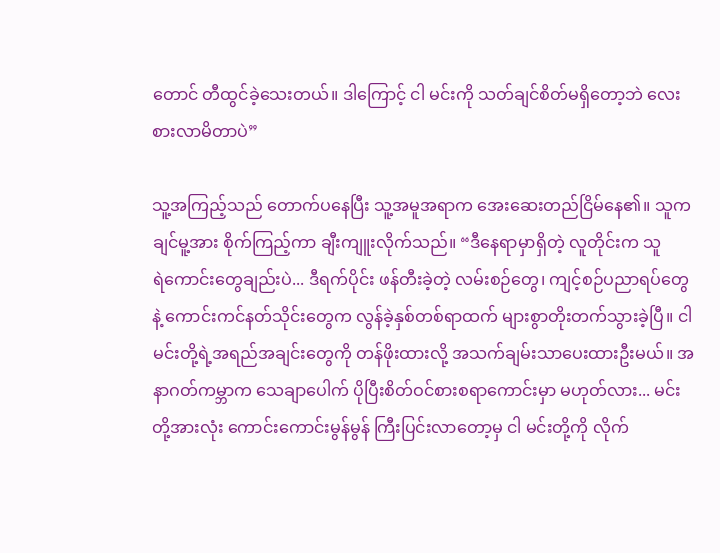တောင် တီထွင်ခဲ့သေးတယ်။ ဒါကြောင့် ငါ မင်းကို သတ်ချင်စိတ်မရှိတော့ဘဲ ‌လေးစားလာမိတာပဲ”

သူ့အကြည့်သည် တောက်ပနေပြီး သူ့အမူအရာက အေးဆေးတည်ငြိမ်နေ၏။ သူက ချင်မူ့အား စိုက်ကြည့်ကာ ချီးကျူးလိုက်သည်။ “ဒီနေရာမှာရှိတဲ့ လူတိုင်းက သူရဲ‌ကောင်းတွေချည်းပဲ... ဒီရက်ပိုင်း ဖန်တီးခဲ့တဲ့ လမ်းစဉ်တွေ၊ ကျင့်စဉ်ပညာရပ်တွေနဲ့ ကောင်းကင်နတ်သိုင်းတွေက လွန်ခဲ့နှစ်တစ်ရာထက် များစွာတိုးတက်သွားခဲ့ပြီ။ ငါ မင်းတို့ရဲ့အရည်အချင်းတွေကို တန်ဖိုးထားလို့ အသက်ချမ်းသာပေးထားဦးမယ်။ အနာဂတ်ကမ္ဘာက သေချာပေါက် ပိုပြီးစိတ်ဝင်စားစရာကောင်းမှာ မဟုတ်လား... မင်းတို့အားလုံး ကောင်းကောင်းမွန်မွန် ကြီးပြင်းလာတော့မှ ငါ မင်းတို့ကို လိုက်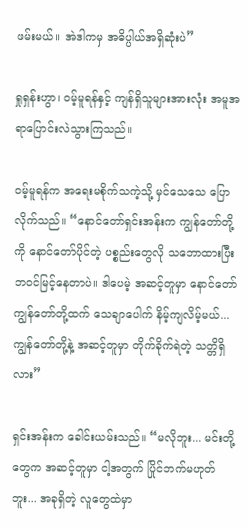ဖမ်းမယ်။ အဲဒါကမှ အဓိပ္ပါယ်အရှိဆုံးပဲ”

ရှုရှန်းဟွာ၊ ဝမ့်မူရန်နှင့် ကျန်ရှိသူများအားလုံး အမူအရာပြောင်းလဲသွားကြသည်။

ဝမ့်မူရန်က အရေးမစိုက်သကဲ့သို့ မှင်သေသေ ပြောလိုက်သည်။ “နောင်တော်ရှင်းအန်းက ကျွန်တော်တို့ကို နောင်တော်ပိုင်တဲ့ ပစ္စည်းတွေလို သဘောထားပြီး ဘဝင်မြင့်နေတာပဲ။ ဒါပေမဲ့ အဆင့်တူမှာ နောင်တော် ကျွန်တော်တို့ထက် သေချာပေါက် နိမ့်ကျလိမ့်မယ်... ကျွန်တော်တို့နဲ့ အဆင့်တူမှာ တိုက်ခိုက်ရဲတဲ့ သတ္တိရှိလား”

ရှင်းအန်းက ခေါင်းယမ်းသည်။ “မလိုဘူး... မင်းတို့တွေက အဆင့်တူမှာ ငါ့အတွက် ပြိုင်ဘက်မဟုတ်ဘူး... အခုရှိတဲ့ လူတွေထဲမှာ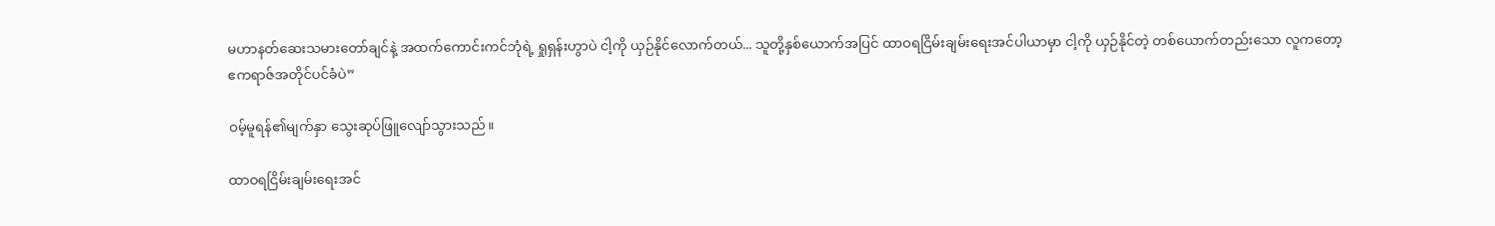မဟာနတ်ဆေးသမားတော်ချင်နဲ့ အထက်ကောင်းကင်ဘုံရဲ့ ရှုရှန်းဟွာပဲ ငါ့ကို ယှဉ်နိုင်လောက်တယ်... သူတို့နှစ်ယောက်အပြင် ထာဝရငြိမ်းချမ်းရေးအင်ပါယာမှာ ငါ့ကို ယှဉ်နိုင်တဲ့ တစ်ယောက်တည်းသော လူကတော့ ဧကရာဇ်အတိုင်ပင်ခံပဲ”

ဝမ့်မူရန်၏မျက်နှာ သွေးဆုပ်ဖြူလျော်သွားသည်။

ထာဝရငြိမ်းချမ်းရေးအင်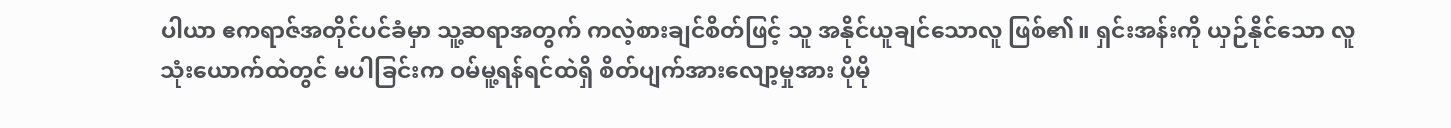ပါယာ ဧကရာဇ်အတိုင်ပင်ခံမှာ သူ့ဆရာအတွက် ကလဲ့စားချင်စိတ်ဖြင့် သူ အနိုင်ယူချင်သောလူ ဖြစ်၏။ ရှင်းအန်းကို ယှဉ်နိုင်သော လူသုံးယောက်ထဲတွင် မပါခြင်းက ဝမ်မူ့ရန်ရင်ထဲရှိ စိတ်ပျက်အားလျော့မှုအား ပိုမို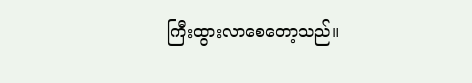ကြီးထွားလာစေတော့သည်။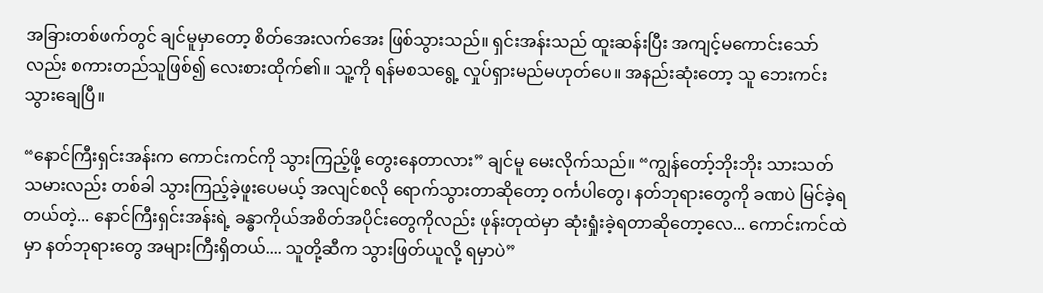အခြားတစ်ဖက်တွင် ချင်မူမှာတော့ စိတ်အေးလက်အေး ဖြစ်သွားသည်။ ရှင်းအန်းသည် ထူးဆန်းပြီး အကျင့်မကောင်းသော်လည်း စကားတည်သူဖြစ်၍ လေးစားထိုက်၏။ သူ့ကို ရန်မစသရွေ့ လှုပ်ရှားမည်မဟုတ်ပေ။ အနည်းဆုံးတော့ သူ ဘေးကင်းသွားချေပြီ။

“နောင်ကြီးရှင်းအန်းက ကောင်းကင်ကို သွားကြည့်ဖို့ တွေးနေတာလား” ချင်မူ မေးလိုက်သည်။ “ကျွန်တော့်ဘိုးဘိုး သားသတ်သမားလည်း တစ်ခါ သွားကြည့်ခဲ့ဖူးပေမယ့် အလျင်စလို ရောက်သွားတာဆိုတော့ ဝင်္ကပါတွေ၊ နတ်ဘုရားတွေကို ခဏပဲ မြင်ခဲ့ရတယ်တဲ့... နောင်ကြီးရှင်းအန်းရဲ့ ခန္ဓာကိုယ်အစိတ်အပိုင်းတွေကိုလည်း ဖုန်းတုထဲမှာ ဆုံးရှုံးခဲ့ရတာဆိုတော့လေ... ကောင်းကင်ထဲမှာ နတ်ဘုရားတွေ အများကြီးရှိတယ်.... သူတို့ဆီက သွားဖြတ်ယူလို့ ရမှာပဲ”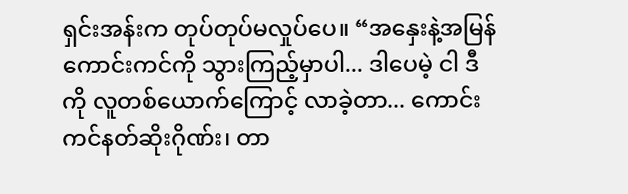ရှင်းအန်းက တုပ်တုပ်မလှုပ်ပေ။ “အနှေးနဲ့အမြန် ကောင်းကင်ကို သွားကြည့်မှာပါ... ဒါပေမဲ့ ငါ ဒီကို လူတစ်ယောက်ကြောင့် လာခဲ့တာ... ကောင်းကင်နတ်ဆိုးဂိုဏ်း၊ တာ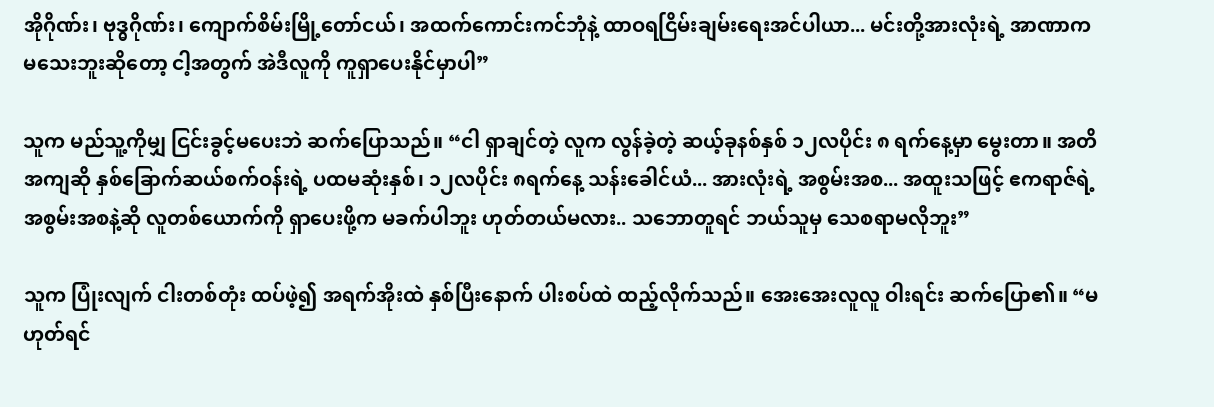အိုဂိုဏ်း၊ ဗုဒ္ဓဂိုဏ်း၊ ကျောက်စိမ်းမြို့တော်ငယ်၊ အထက်ကောင်းကင်ဘုံနဲ့ ထာဝရငြိမ်းချမ်းရေးအင်ပါယာ... မင်းတို့အားလုံးရဲ့ အာဏာက မသေးဘူးဆိုတော့ ငါ့အတွက် အဲဒီလူကို ကူရှာပေးနိုင်မှာပါ”

သူက မည်သူ့ကိုမျှ ငြင်းခွင့်မပေးဘဲ ဆက်ပြောသည်။ “ငါ ရှာချင်တဲ့ လူက လွန်ခဲ့တဲ့ ဆယ့်ခုနစ်နှစ် ၁၂လပိုင်း ၈ ရက်နေ့မှာ မွေးတာ။ အတိအကျဆို နှစ်ခြောက်ဆယ်စက်ဝန်းရဲ့ ပထမဆုံးနှစ်၊ ၁၂လပိုင်း ၈ရက်နေ့ သန်းခေါင်ယံ... အားလုံးရဲ့ အစွမ်းအစ... အထူးသဖြင့် ဧကရာဇ်ရဲ့အစွမ်းအစနဲ့ဆို လူတစ်ယောက်ကို ရှာပေးဖို့က မခက်ပါဘူး ဟုတ်တယ်မလား.. သဘောတူရင် ဘယ်သူမှ သေစရာမလိုဘူး”

သူက ပြုံးလျက် ငါးတစ်တုံး ထပ်ဖဲ့၍ အရက်အိုးထဲ နှစ်ပြီးနောက် ပါးစပ်ထဲ ထည့်လိုက်သည်။ အေးအေးလူလူ ဝါးရင်း ဆက်ပြော၏။ “မဟုတ်ရင်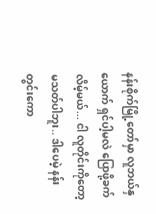နန်းစိုက်မြို့တော်မှာ လူဘယ်နှယောက် ရှင်ပါ့မလဲ ပြောဖို့ခက်လိမ့်မယ်... ငါ လူတိုင်းကိုတော့ မသတ်ပါဘူး.. ဒါပေမဲ့ နန်းတွင်းကော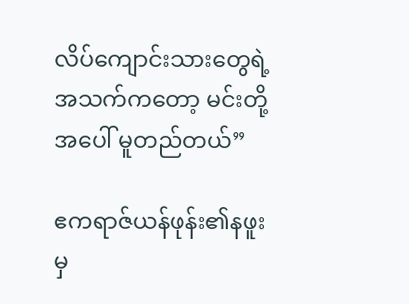လိပ်ကျောင်းသားတွေရဲ့ အသက်ကတော့ မင်းတို့အပေါ် မူတည်တယ်”

ဧကရာဇ်ယန်ဖုန်း၏နဖူးမှ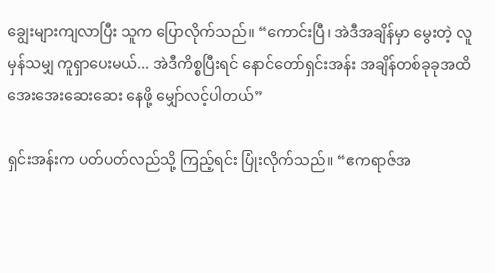ချွေးများကျလာပြီး သူက ပြောလိုက်သည်။ “ကောင်းပြီ၊ အဲဒီအချိန်မှာ မွေးတဲ့ လူမှန်သမျှ ကူရှာပေးမယ်... အဲဒီကိစ္စပြီးရင် နောင်တော်ရှင်းအန်း အချိန်တစ်ခုခုအထိ အေးအေးဆေးဆေး နေဖို့ မျှော်လင့်ပါတယ်”

ရှင်းအန်းက ပတ်ပတ်လည်သို့ ကြည့်ရင်း ပြုံးလိုက်သည်။ “ဧကရာဇ်အ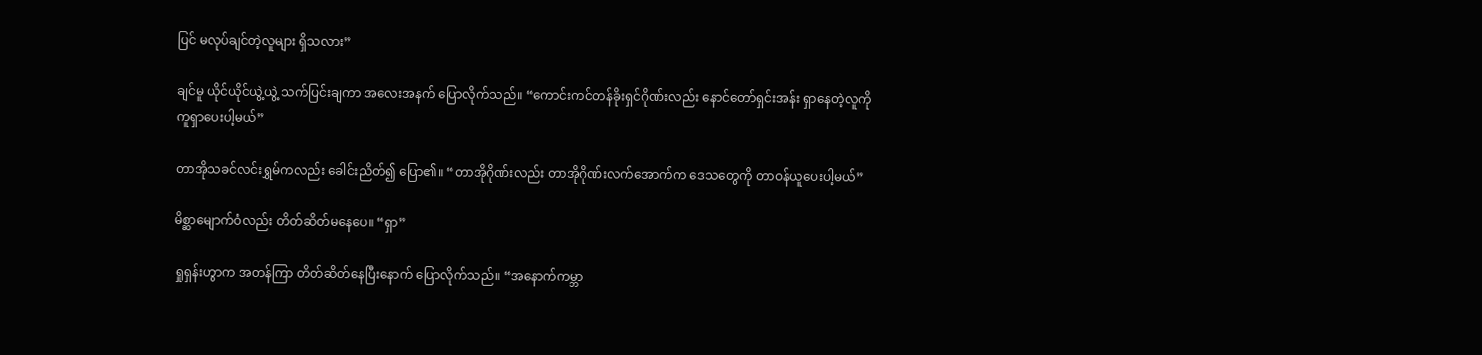ပြင် မလုပ်ချင်တဲ့လူများ ရှိသလား”

ချင်မူ ယိုင်ယိုင်ယွဲ့ယွဲ့ သက်ပြင်းချကာ အလေးအနက် ပြောလိုက်သည်။ “ကောင်းကင်တန်ခိုးရှင်ဂိုဏ်းလည်း နောင်တော်ရှင်းအန်း ရှာနေတဲ့လူကို ကူရှာပေးပါ့မယ်”

တာအိုသခင်လင်းရွှမ်ကလည်း ခေါင်းညိတ်၍ ပြော၏။ “တာအိုဂိုဏ်းလည်း တာအိုဂိုဏ်းလက်အောက်က ဒေသတွေကို တာဝန်ယူပေးပါ့မယ်”

မိစ္ဆာမျောက်ဝံလည်း တိတ်ဆိတ်မနေပေ။ “ရှာ”

ရှုရှန်းဟွာက အတန်ကြာ တိတ်ဆိတ်နေပြီးနောက် ပြောလိုက်သည်။ “အနောက်ကမ္ဘာ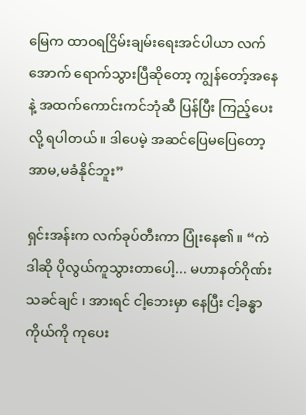မြေက ထာဝရငြိမ်းချမ်းရေးအင်ပါယာ လက်အောက် ရောက်သွားပြီဆိုတော့ ကျွန်တော့်အနေနဲ့ အထက်ကောင်းကင်ဘုံဆီ ပြန်ပြီး ကြည့်ပေးလို့ ရပါတယ်။ ဒါပေမဲ့ အဆင်ပြေမပြေတော့ အာမ,မခံနိုင်ဘူး”

ရှင်းအန်းက လက်ခုပ်တီးကာ ပြုံးနေ၏။ “ကဲ ဒါဆို ပိုလွယ်ကူသွားတာပေါ့... မဟာနတ်ဂိုဏ်းသခင်ချင် ၊ အားရင် ငါ့ဘေးမှာ နေပြီး ငါ့ခန္ဓာကိုယ်ကို ကုပေး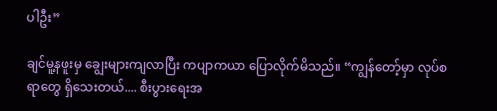ပါဦး”

ချင်မူ့နဖူးမှ ချွေးများကျလာပြီး ကပျာကယာ ပြောလိုက်မိသည်။ “ကျွန်‌တော့်မှာ လုပ်စရာတွေ ရှိသေးတယ်.... စီးပွားရေးအ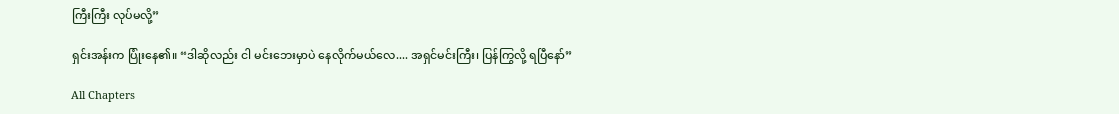ကြီးကြီး လုပ်မလို့”

ရှင်းအန်းက ပြုံးနေ၏။ “ဒါဆိုလည်း ငါ မင်းဘေးမှာပဲ နေလိုက်မယ်လေ.... အရှင်မင်းကြီး၊ ပြန်ကြွလို့ ရပြီနော်”

All Chapters